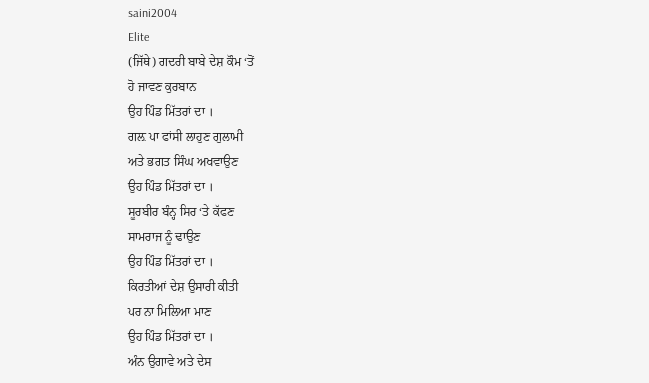saini2004
Elite
(ਜਿੱਥੇ) ਗਦਰੀ ਬਾਬੇ ਦੇਸ਼ ਕੌਮ ‘ਤੋਂ
ਹੋ ਜਾਵਣ ਕੁਰਬਾਨ
ਉਹ ਪਿੰਡ ਮਿੱਤਰਾਂ ਦਾ ।
ਗਲ਼ ਪਾ ਫਾਂਸੀ ਲਾਹੁਣ ਗੁਲਾਮੀ
ਅਤੇ ਭਗਤ ਸਿੰਘ ਅਖਵਾਉਣ
ਉਹ ਪਿੰਡ ਮਿੱਤਰਾਂ ਦਾ ।
ਸੂਰਬੀਰ ਬੰਨ੍ਹ ਸਿਰ ‘ਤੇ ਕੱਫਣ
ਸਾਮਰਾਜ ਨੂੰ ਢਾਉਣ
ਉਹ ਪਿੰਡ ਮਿੱਤਰਾਂ ਦਾ ।
ਕਿਰਤੀਆਂ ਦੇਸ਼ ਉਸਾਰੀ ਕੀਤੀ
ਪਰ ਨਾ ਮਿਲਿਆ ਮਾਣ
ਉਹ ਪਿੰਡ ਮਿੱਤਰਾਂ ਦਾ ।
ਅੰਨ ਉਗਾਵੇ ਅਤੇ ਦੇਸ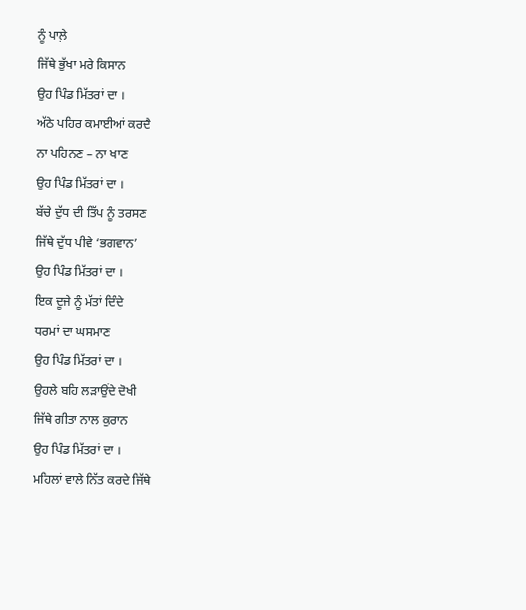ਨੂੰ ਪਾਲ਼ੇ
ਜਿੱਥੇ ਭੁੱਖਾ ਮਰੇ ਕਿਸਾਨ
ਉਹ ਪਿੰਡ ਮਿੱਤਰਾਂ ਦਾ ।
ਅੱਠੇ ਪਹਿਰ ਕਮਾਈਆਂ ਕਰਦੈ
ਨਾ ਪਹਿਨਣ – ਨਾ ਖਾਣ
ਉਹ ਪਿੰਡ ਮਿੱਤਰਾਂ ਦਾ ।
ਬੱਚੇ ਦੁੱਧ ਦੀ ਤਿੱਪ ਨੂੰ ਤਰਸਣ
ਜਿੱਥੇ ਦੁੱਧ ਪੀਵੇ ‘ਭਗਵਾਨ’
ਉਹ ਪਿੰਡ ਮਿੱਤਰਾਂ ਦਾ ।
ਇਕ ਦੂਜੇ ਨੂੰ ਮੱਤਾਂ ਦਿੰਦੇ
ਧਰਮਾਂ ਦਾ ਘਸਮਾਣ
ਉਹ ਪਿੰਡ ਮਿੱਤਰਾਂ ਦਾ ।
ਉਹਲੇ ਬਹਿ ਲੜਾਉਂਦੇ ਦੋਖੀ
ਜਿੱਥੇ ਗੀਤਾ ਨਾਲ ਕੁਰਾਨ
ਉਹ ਪਿੰਡ ਮਿੱਤਰਾਂ ਦਾ ।
ਮਹਿਲਾਂ ਵਾਲੇ ਨਿੱਤ ਕਰਦੇ ਜਿੱਥੇ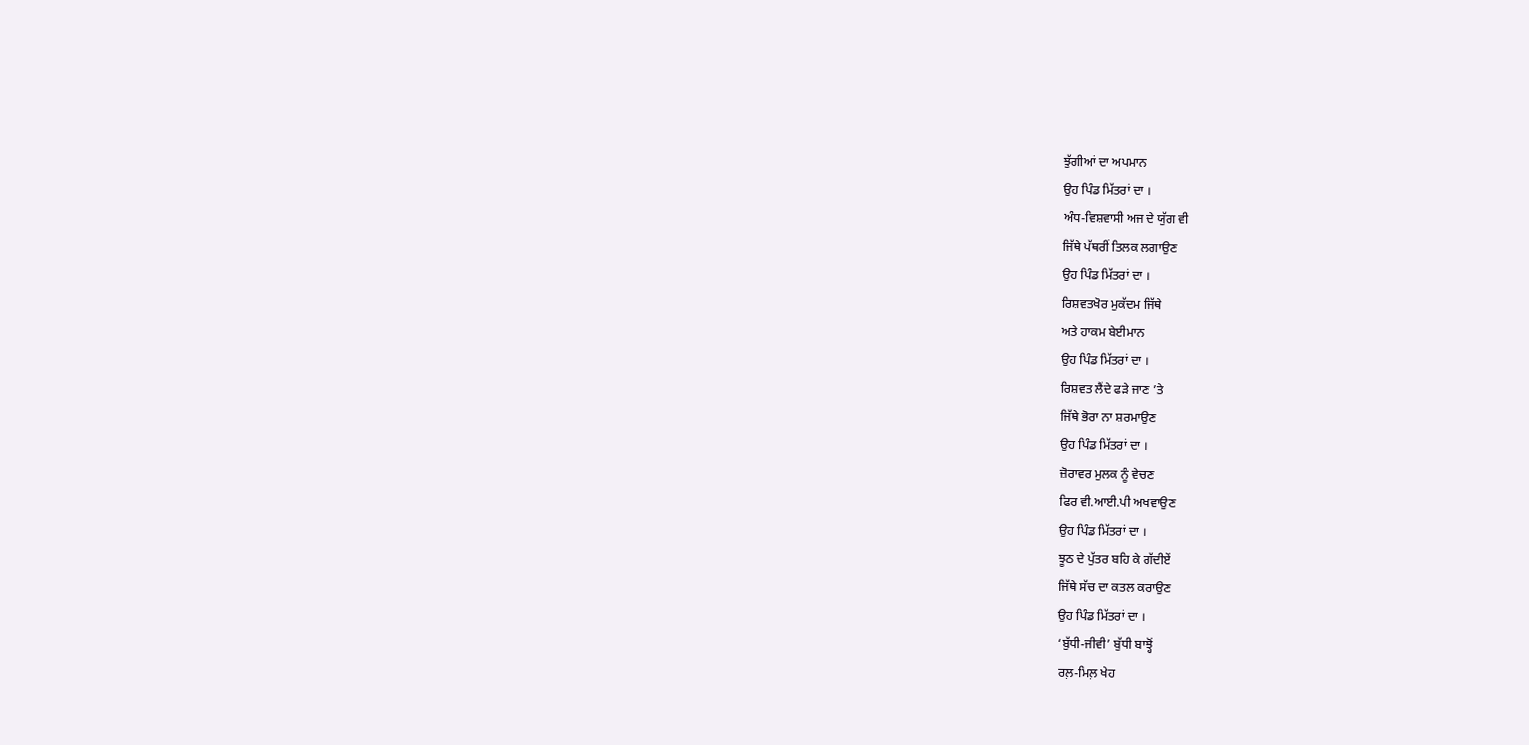ਝੁੱਗੀਆਂ ਦਾ ਅਪਮਾਨ
ਉਹ ਪਿੰਡ ਮਿੱਤਰਾਂ ਦਾ ।
ਅੰਧ-ਵਿਸ਼ਵਾਸੀ ਅਜ ਦੇ ਯੁੱਗ ਵੀ
ਜਿੱਥੇ ਪੱਥਰੀਂ ਤਿਲਕ ਲਗਾਉਣ
ਉਹ ਪਿੰਡ ਮਿੱਤਰਾਂ ਦਾ ।
ਰਿਸ਼ਵਤਖੋਰ ਮੁਕੱਦਮ ਜਿੱਥੇ
ਅਤੇ ਹਾਕਮ ਬੇਈਮਾਨ
ਉਹ ਪਿੰਡ ਮਿੱਤਰਾਂ ਦਾ ।
ਰਿਸ਼ਵਤ ਲੈਂਦੇ ਫੜੇ ਜਾਣ ’ਤੇ
ਜਿੱਥੇ ਭੋਰਾ ਨਾ ਸ਼ਰਮਾਉਣ
ਉਹ ਪਿੰਡ ਮਿੱਤਰਾਂ ਦਾ ।
ਜ਼ੋਰਾਵਰ ਮੁਲਕ ਨੂੰ ਵੇਚਣ
ਫਿਰ ਵੀ.ਆਈ.ਪੀ ਅਖਵਾਉਣ
ਉਹ ਪਿੰਡ ਮਿੱਤਰਾਂ ਦਾ ।
ਝੂਠ ਦੇ ਪੁੱਤਰ ਬਹਿ ਕੇ ਗੱਦੀਏਂ
ਜਿੱਥੇ ਸੱਚ ਦਾ ਕਤਲ ਕਰਾਉਣ
ਉਹ ਪਿੰਡ ਮਿੱਤਰਾਂ ਦਾ ।
‘ਬੁੱਧੀ-ਜੀਵੀ’ ਬੁੱਧੀ ਬਾਝ੍ਹੋਂ
ਰਲ਼-ਮਿਲ਼ ਖੇਹ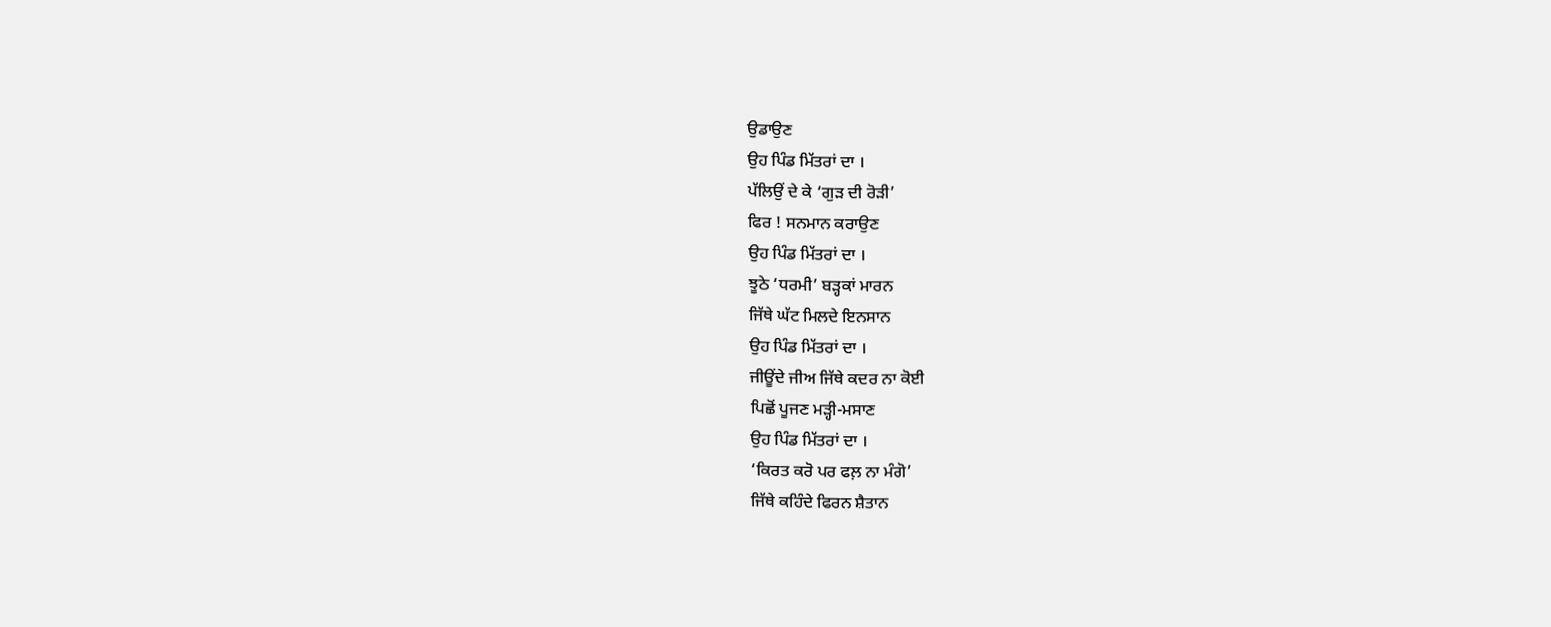ਉਡਾਉਣ
ਉਹ ਪਿੰਡ ਮਿੱਤਰਾਂ ਦਾ ।
ਪੱਲਿਉਂ ਦੇ ਕੇ ‘ਗੁੜ ਦੀ ਰੋੜੀ’
ਫਿਰ ! ਸਨਮਾਨ ਕਰਾਉਣ
ਉਹ ਪਿੰਡ ਮਿੱਤਰਾਂ ਦਾ ।
ਝੂਠੇ ‘ਧਰਮੀ’ ਬੜ੍ਹਕਾਂ ਮਾਰਨ
ਜਿੱਥੇ ਘੱਟ ਮਿਲਦੇ ਇਨਸਾਨ
ਉਹ ਪਿੰਡ ਮਿੱਤਰਾਂ ਦਾ ।
ਜੀਊਂਦੇ ਜੀਅ ਜਿੱਥੇ ਕਦਰ ਨਾ ਕੋਈ
ਪਿਛੋਂ ਪੂਜਣ ਮੜ੍ਹੀ-ਮਸਾਣ
ਉਹ ਪਿੰਡ ਮਿੱਤਰਾਂ ਦਾ ।
‘ਕਿਰਤ ਕਰੋ ਪਰ ਫਲ਼ ਨਾ ਮੰਗੋ’
ਜਿੱਥੇ ਕਹਿੰਦੇ ਫਿਰਨ ਸ਼ੈਤਾਨ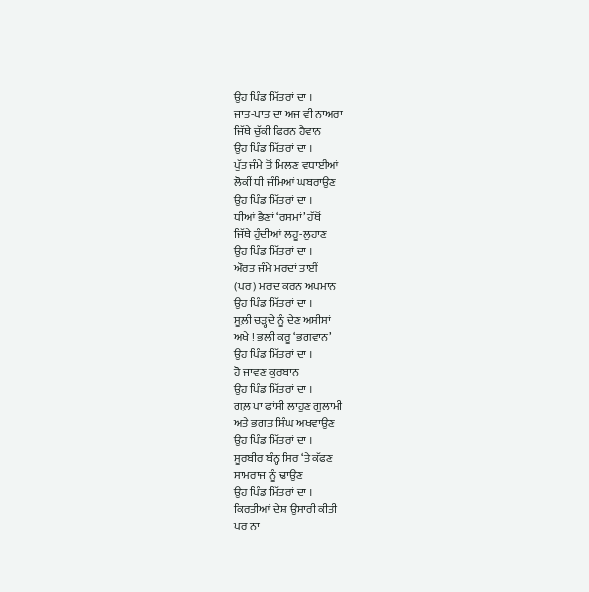ਉਹ ਪਿੰਡ ਮਿੱਤਰਾਂ ਦਾ ।
ਜਾਤ-ਪਾਤ ਦਾ ਅਜ ਵੀ ਨਾਅਰਾ
ਜਿੱਥੇ ਚੁੱਕੀ ਫਿਰਨ ਹੈਵਾਨ
ਉਹ ਪਿੰਡ ਮਿੱਤਰਾਂ ਦਾ ।
ਪੁੱਤ ਜੰਮੇ ਤੋਂ ਮਿਲਣ ਵਧਾਈਆਂ
ਲੋਕੀਂ ਧੀ ਜੰਮਿਆਂ ਘਬਰਾਉਣ
ਉਹ ਪਿੰਡ ਮਿੱਤਰਾਂ ਦਾ ।
ਧੀਆਂ ਭੈਣਾਂ ‘ਰਸਮਾਂ’ ਹੱਥੋਂ
ਜਿੱਥੇ ਹੁੰਦੀਆਂ ਲਹੂ-ਲੁਹਾਣ
ਉਹ ਪਿੰਡ ਮਿੱਤਰਾਂ ਦਾ ।
ਔਰਤ ਜੰਮੇ ਮਰਦਾਂ ਤਾਈਂ
(ਪਰ) ਮਰਦ ਕਰਨ ਅਪਮਾਨ
ਉਹ ਪਿੰਡ ਮਿੱਤਰਾਂ ਦਾ ।
ਸੂਲ਼ੀ ਚੜ੍ਹਦੇ ਨੂੰ ਦੇਣ ਅਸੀਸਾਂ
ਅਖੇ ! ਭਲੀ ਕਰੂ ‘ਭਗਵਾਨ’
ਉਹ ਪਿੰਡ ਮਿੱਤਰਾਂ ਦਾ ।
ਹੋ ਜਾਵਣ ਕੁਰਬਾਨ
ਉਹ ਪਿੰਡ ਮਿੱਤਰਾਂ ਦਾ ।
ਗਲ਼ ਪਾ ਫਾਂਸੀ ਲਾਹੁਣ ਗੁਲਾਮੀ
ਅਤੇ ਭਗਤ ਸਿੰਘ ਅਖਵਾਉਣ
ਉਹ ਪਿੰਡ ਮਿੱਤਰਾਂ ਦਾ ।
ਸੂਰਬੀਰ ਬੰਨ੍ਹ ਸਿਰ ‘ਤੇ ਕੱਫਣ
ਸਾਮਰਾਜ ਨੂੰ ਢਾਉਣ
ਉਹ ਪਿੰਡ ਮਿੱਤਰਾਂ ਦਾ ।
ਕਿਰਤੀਆਂ ਦੇਸ਼ ਉਸਾਰੀ ਕੀਤੀ
ਪਰ ਨਾ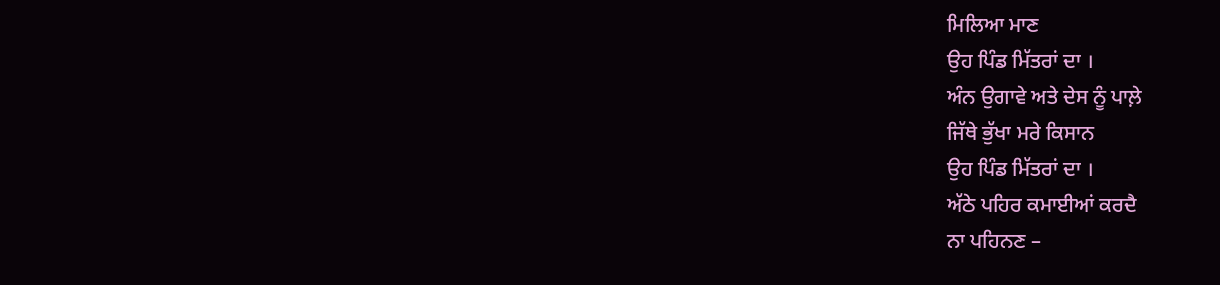ਮਿਲਿਆ ਮਾਣ
ਉਹ ਪਿੰਡ ਮਿੱਤਰਾਂ ਦਾ ।
ਅੰਨ ਉਗਾਵੇ ਅਤੇ ਦੇਸ ਨੂੰ ਪਾਲ਼ੇ
ਜਿੱਥੇ ਭੁੱਖਾ ਮਰੇ ਕਿਸਾਨ
ਉਹ ਪਿੰਡ ਮਿੱਤਰਾਂ ਦਾ ।
ਅੱਠੇ ਪਹਿਰ ਕਮਾਈਆਂ ਕਰਦੈ
ਨਾ ਪਹਿਨਣ –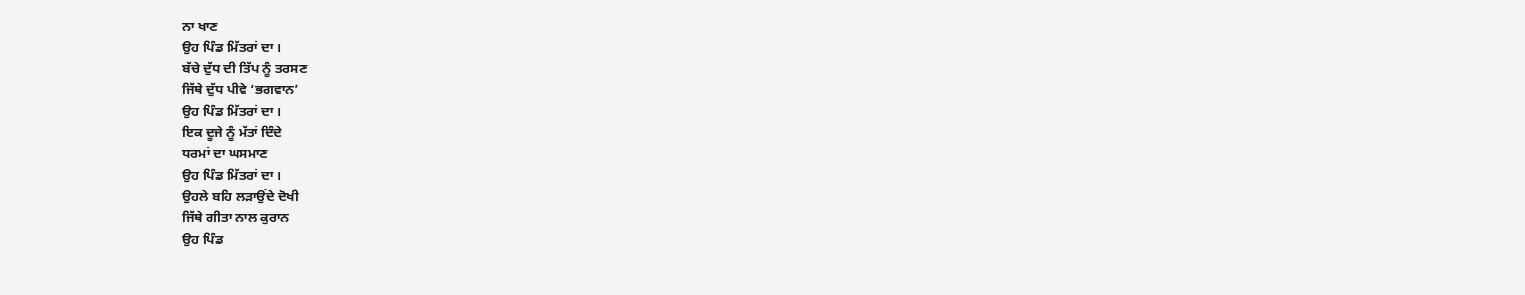ਨਾ ਖਾਣ
ਉਹ ਪਿੰਡ ਮਿੱਤਰਾਂ ਦਾ ।
ਬੱਚੇ ਦੁੱਧ ਦੀ ਤਿੱਪ ਨੂੰ ਤਰਸਣ
ਜਿੱਥੇ ਦੁੱਧ ਪੀਵੇ ‘ਭਗਵਾਨ’
ਉਹ ਪਿੰਡ ਮਿੱਤਰਾਂ ਦਾ ।
ਇਕ ਦੂਜੇ ਨੂੰ ਮੱਤਾਂ ਦਿੰਦੇ
ਧਰਮਾਂ ਦਾ ਘਸਮਾਣ
ਉਹ ਪਿੰਡ ਮਿੱਤਰਾਂ ਦਾ ।
ਉਹਲੇ ਬਹਿ ਲੜਾਉਂਦੇ ਦੋਖੀ
ਜਿੱਥੇ ਗੀਤਾ ਨਾਲ ਕੁਰਾਨ
ਉਹ ਪਿੰਡ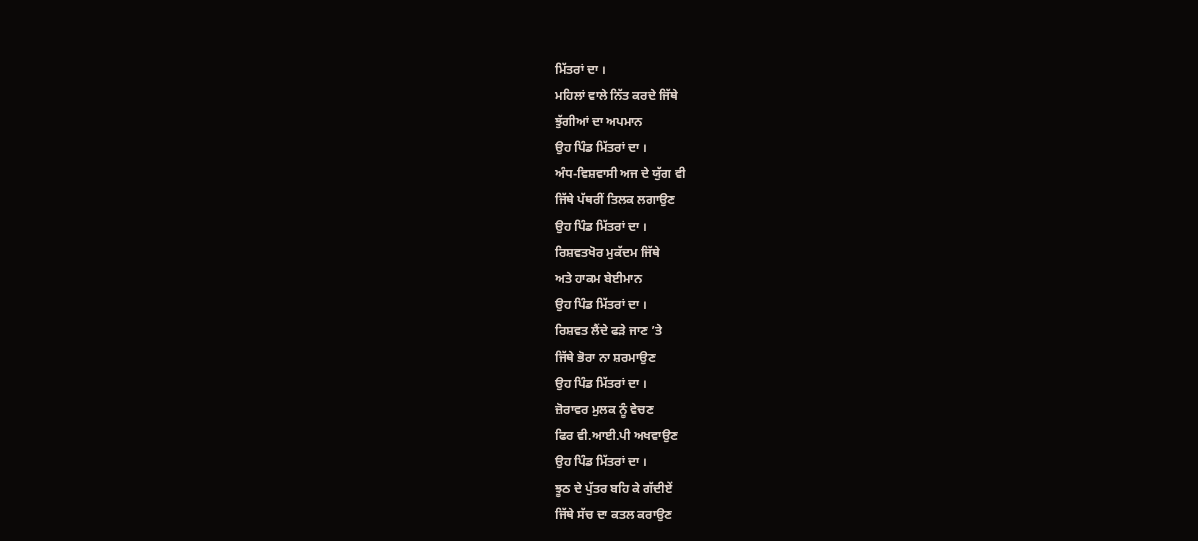ਮਿੱਤਰਾਂ ਦਾ ।
ਮਹਿਲਾਂ ਵਾਲੇ ਨਿੱਤ ਕਰਦੇ ਜਿੱਥੇ
ਝੁੱਗੀਆਂ ਦਾ ਅਪਮਾਨ
ਉਹ ਪਿੰਡ ਮਿੱਤਰਾਂ ਦਾ ।
ਅੰਧ-ਵਿਸ਼ਵਾਸੀ ਅਜ ਦੇ ਯੁੱਗ ਵੀ
ਜਿੱਥੇ ਪੱਥਰੀਂ ਤਿਲਕ ਲਗਾਉਣ
ਉਹ ਪਿੰਡ ਮਿੱਤਰਾਂ ਦਾ ।
ਰਿਸ਼ਵਤਖੋਰ ਮੁਕੱਦਮ ਜਿੱਥੇ
ਅਤੇ ਹਾਕਮ ਬੇਈਮਾਨ
ਉਹ ਪਿੰਡ ਮਿੱਤਰਾਂ ਦਾ ।
ਰਿਸ਼ਵਤ ਲੈਂਦੇ ਫੜੇ ਜਾਣ ’ਤੇ
ਜਿੱਥੇ ਭੋਰਾ ਨਾ ਸ਼ਰਮਾਉਣ
ਉਹ ਪਿੰਡ ਮਿੱਤਰਾਂ ਦਾ ।
ਜ਼ੋਰਾਵਰ ਮੁਲਕ ਨੂੰ ਵੇਚਣ
ਫਿਰ ਵੀ.ਆਈ.ਪੀ ਅਖਵਾਉਣ
ਉਹ ਪਿੰਡ ਮਿੱਤਰਾਂ ਦਾ ।
ਝੂਠ ਦੇ ਪੁੱਤਰ ਬਹਿ ਕੇ ਗੱਦੀਏਂ
ਜਿੱਥੇ ਸੱਚ ਦਾ ਕਤਲ ਕਰਾਉਣ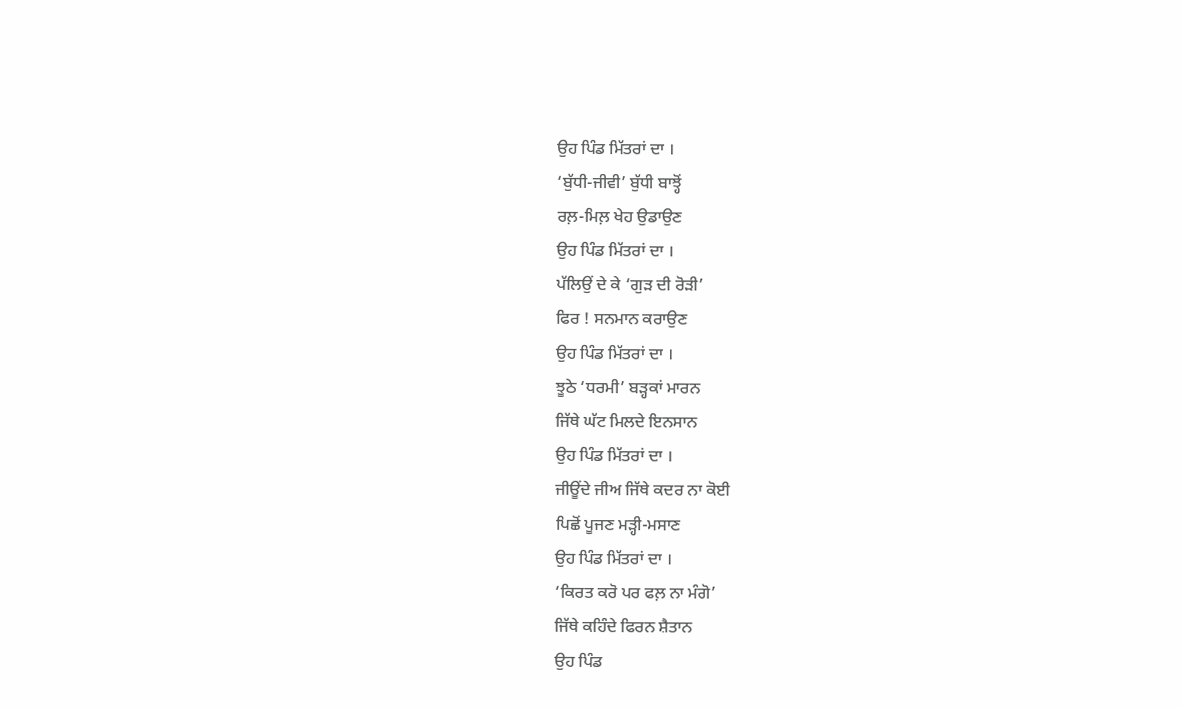ਉਹ ਪਿੰਡ ਮਿੱਤਰਾਂ ਦਾ ।
‘ਬੁੱਧੀ-ਜੀਵੀ’ ਬੁੱਧੀ ਬਾਝ੍ਹੋਂ
ਰਲ਼-ਮਿਲ਼ ਖੇਹ ਉਡਾਉਣ
ਉਹ ਪਿੰਡ ਮਿੱਤਰਾਂ ਦਾ ।
ਪੱਲਿਉਂ ਦੇ ਕੇ ‘ਗੁੜ ਦੀ ਰੋੜੀ’
ਫਿਰ ! ਸਨਮਾਨ ਕਰਾਉਣ
ਉਹ ਪਿੰਡ ਮਿੱਤਰਾਂ ਦਾ ।
ਝੂਠੇ ‘ਧਰਮੀ’ ਬੜ੍ਹਕਾਂ ਮਾਰਨ
ਜਿੱਥੇ ਘੱਟ ਮਿਲਦੇ ਇਨਸਾਨ
ਉਹ ਪਿੰਡ ਮਿੱਤਰਾਂ ਦਾ ।
ਜੀਊਂਦੇ ਜੀਅ ਜਿੱਥੇ ਕਦਰ ਨਾ ਕੋਈ
ਪਿਛੋਂ ਪੂਜਣ ਮੜ੍ਹੀ-ਮਸਾਣ
ਉਹ ਪਿੰਡ ਮਿੱਤਰਾਂ ਦਾ ।
‘ਕਿਰਤ ਕਰੋ ਪਰ ਫਲ਼ ਨਾ ਮੰਗੋ’
ਜਿੱਥੇ ਕਹਿੰਦੇ ਫਿਰਨ ਸ਼ੈਤਾਨ
ਉਹ ਪਿੰਡ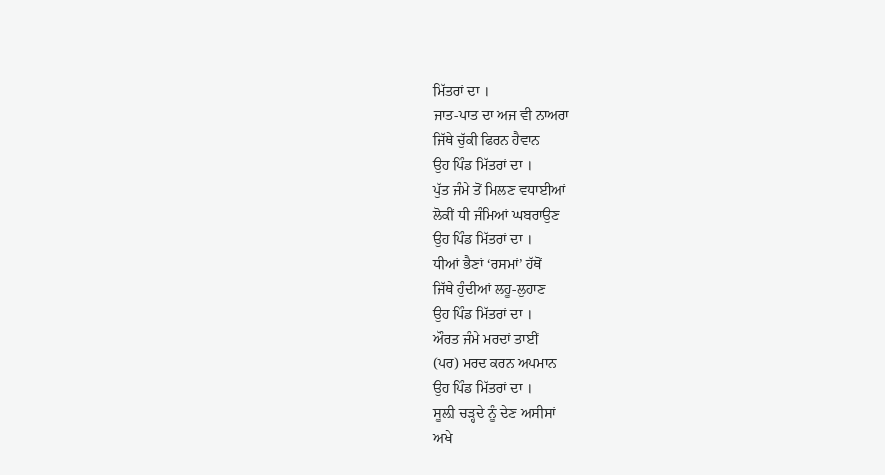ਮਿੱਤਰਾਂ ਦਾ ।
ਜਾਤ-ਪਾਤ ਦਾ ਅਜ ਵੀ ਨਾਅਰਾ
ਜਿੱਥੇ ਚੁੱਕੀ ਫਿਰਨ ਹੈਵਾਨ
ਉਹ ਪਿੰਡ ਮਿੱਤਰਾਂ ਦਾ ।
ਪੁੱਤ ਜੰਮੇ ਤੋਂ ਮਿਲਣ ਵਧਾਈਆਂ
ਲੋਕੀਂ ਧੀ ਜੰਮਿਆਂ ਘਬਰਾਉਣ
ਉਹ ਪਿੰਡ ਮਿੱਤਰਾਂ ਦਾ ।
ਧੀਆਂ ਭੈਣਾਂ ‘ਰਸਮਾਂ’ ਹੱਥੋਂ
ਜਿੱਥੇ ਹੁੰਦੀਆਂ ਲਹੂ-ਲੁਹਾਣ
ਉਹ ਪਿੰਡ ਮਿੱਤਰਾਂ ਦਾ ।
ਔਰਤ ਜੰਮੇ ਮਰਦਾਂ ਤਾਈਂ
(ਪਰ) ਮਰਦ ਕਰਨ ਅਪਮਾਨ
ਉਹ ਪਿੰਡ ਮਿੱਤਰਾਂ ਦਾ ।
ਸੂਲ਼ੀ ਚੜ੍ਹਦੇ ਨੂੰ ਦੇਣ ਅਸੀਸਾਂ
ਅਖੇ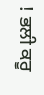! ਭਲੀ ਕਰੂ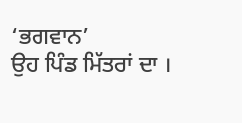‘ਭਗਵਾਨ’
ਉਹ ਪਿੰਡ ਮਿੱਤਰਾਂ ਦਾ ।